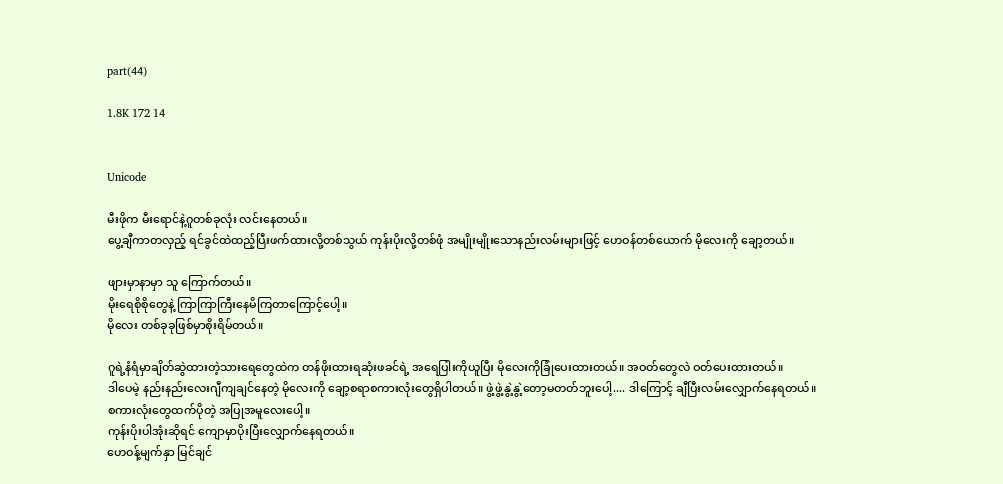part(44)

1.8K 172 14


Unicode

မီးဖိုက မီးရောင်နဲ့ဂူတစ်ခုလုံး လင်းနေတယ်။
ပွေ့ချီကာတလှည့် ရင်ခွင်ထဲထည့်ပြီးဖက်ထားလို့တစ်သွယ် ကုန်းပိုးလို့တစ်ဖုံ အမျိုးမျိုးသောနည်းလမ်းများဖြင့် ဟေဝန်တစ်ယောက် မိုလေးကို ချော့တယ်။

ဖျားမှာနာမှာ သူ ကြောက်တယ်။
မိုးရေစိုစိုတွေနဲ့ ကြာကြာကြီးနေမိကြတာကြောင့်ပေါ့။
မိုလေး တစ်ခုခုဖြစ်မှာစိုးရိမ်တယ်။

ဂူရဲ့နံရံမှာချိတ်ဆွဲထားတဲ့သားရေတွေထဲက တန်ဖိုးထားရဆုံးဖခင်ရဲ့ အရေပြါးကိုယူပြီး မိုလေးကိုခြုံပေးထားတယ်။ အဝတ်တွေလဲ ဝတ်ပေးထားတယ်။
ဒါပေမဲ့ နည်းနည်းလေးဂျီကျချင်နေတဲ့ မိုလေးကို ချော့စရာစကားလုံးတွေရှိပါတယ်။ ဖွဲ့ဖွဲ့နွဲ့နွဲ့တော့မတတ်ဘူးပေါ့.... ဒါကြောင့် ချီပြီးလမ်းလျှောက်နေရတယ်။
စကားလုံးတွေထက်ပိုတဲ့ အပြုအမူလေးပေါ့။
ကုန်းပိုးပါအုံးဆိုရင် ကျောမှာပိုးပြီးလျှောက်နေရတယ်။
ဟေဝန့်မျက်နှာ မြင်ချင်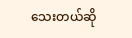သေးတယ်ဆို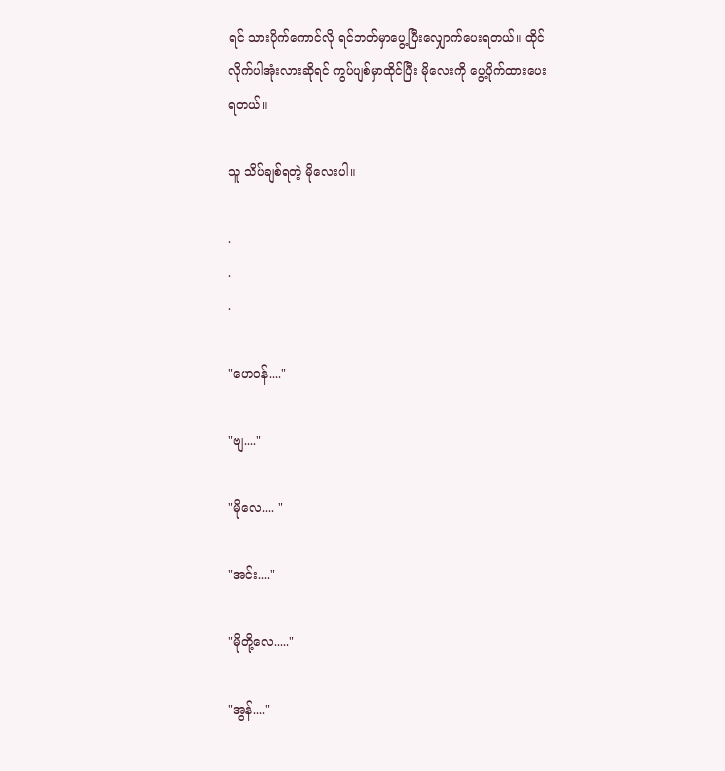ရင် သားပိုက်ကောင်လို ရင်ဘတ်မှာပွေ့ပြီးလျှောက်ပေးရတယ်။ ထိုင်လိုက်ပါအုံးလားဆိုရင် ကွပ်ပျစ်မှာထိုင်ပြီး မိုလေးကို ပွေ့ပိုက်ထားပေးရတယ်။

သူ သိပ်ချစ်ရတဲ့ မိုလေးပါ။

.
.
.

"ဟေဝန်...."

"ဗျ...."

"မိုလေ.... "

"အင်း...."

"မိုတို့လေ....."

"အွန်...."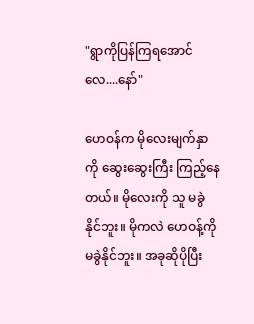"ရွာကိုပြန်ကြရအောင်လေ....နော်"

ဟေဝန်က မိုလေးမျက်နှာကို ဆွေးဆွေးကြီး ကြည့်နေတယ်။ မိုလေးကို သူ မခွဲနိုင်ဘူး။ မိုကလဲ ဟေဝန့်ကို မခွဲနိုင်ဘူး။ အခုဆိုပိုပြီး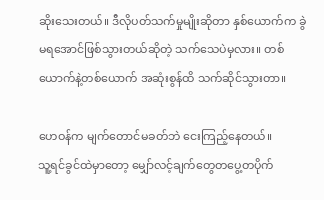ဆိုးသေးတယ်။ ဒီလိုပတ်သက်မှုမျိုးဆိုတာ နှစ်ယောက်က ခွဲမရအောင်ဖြစ်သွားတယ်ဆိုတဲ့ သက်သေပဲမှလား။ တစ်ယောက်နဲ့တစ်ယောက် အဆုံးစွန်ထိ သက်ဆိုင်သွားတာ။

ဟေဝန်က မျက်တောင်မခတ်ဘဲ ငေးကြည့်နေတယ်။
သူ့ရင်ခွင်ထဲမှာတော့ မျှော်လင့်ချက်တွေတပွေ့တပိုက်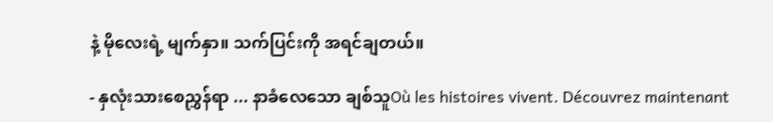နဲ့ မိုလေးရဲ့ မျက်နှာ။ သက်ပြင်းကို အရင်ချတယ်။

- နှလုံးသားစေညွှန်ရာ ... နာခံလေသော ချစ်သူOù les histoires vivent. Découvrez maintenant